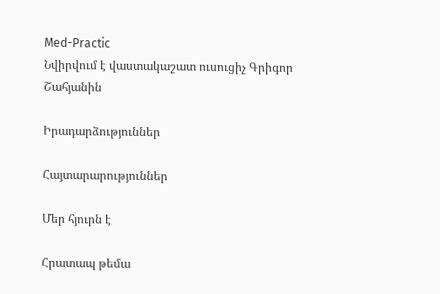Med-Practic
Նվիրվում է վաստակաշատ ուսուցիչ Գրիգոր Շահյանին

Իրադարձություններ

Հայտարարություններ

Մեր հյուրն է

Հրատապ թեմա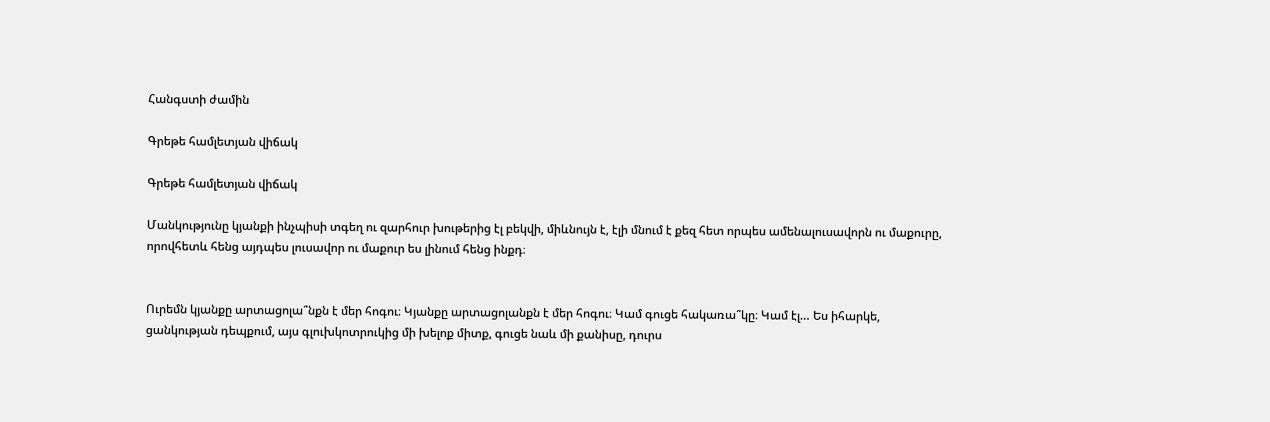Հանգստի ժամին

Գրեթե համլետյան վիճակ

Գրեթե համլետյան վիճակ

Մանկությունը կյանքի ինչպիսի տգեղ ու զարհուր խութերից էլ բեկվի, միևնույն է, էլի մնում է քեզ հետ որպես ամենալուսավորն ու մաքուրը, որովհետև հենց այդպես լուսավոր ու մաքուր ես լինում հենց ինքդ։


Ուրեմն կյանքը արտացոլա՞նքն է մեր հոգու։ Կյանքը արտացոլանքն է մեր հոգու։ Կամ գուցե հակառա՞կը։ Կամ էլ… Ես իհարկե, ցանկության դեպքում, այս գլուխկոտրուկից մի խելոք միտք, գուցե նաև մի քանիսը, դուրս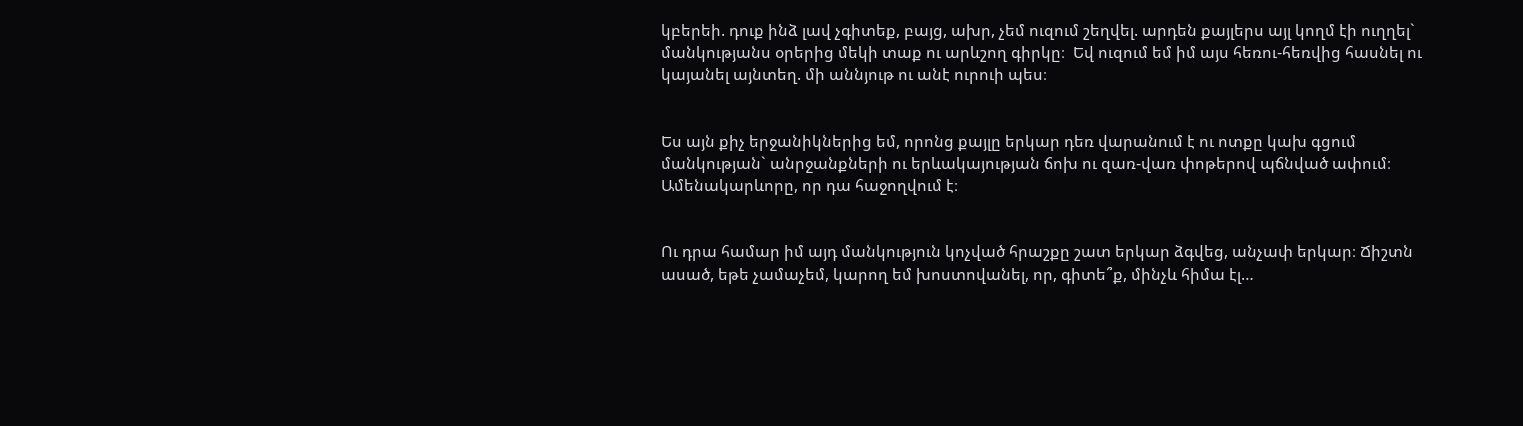կբերեի. դուք ինձ լավ չգիտեք, բայց, ախր, չեմ ուզում շեղվել. արդեն քայլերս այլ կողմ էի ուղղել` մանկությանս օրերից մեկի տաք ու արևշող գիրկը։  Եվ ուզում եմ իմ այս հեռու-հեռվից հասնել ու կայանել այնտեղ. մի աննյութ ու անէ ուրուի պես։


Ես այն քիչ երջանիկներից եմ, որոնց քայլը երկար դեռ վարանում է ու ոտքը կախ գցում մանկության` անրջանքների ու երևակայության ճոխ ու զառ-վառ փոթերով պճնված ափում։ Ամենակարևորը, որ դա հաջողվում է։


Ու դրա համար իմ այդ մանկություն կոչված հրաշքը շատ երկար ձգվեց, անչափ երկար։ Ճիշտն ասած, եթե չամաչեմ, կարող եմ խոստովանել, որ, գիտե՞ք, մինչև հիմա էլ…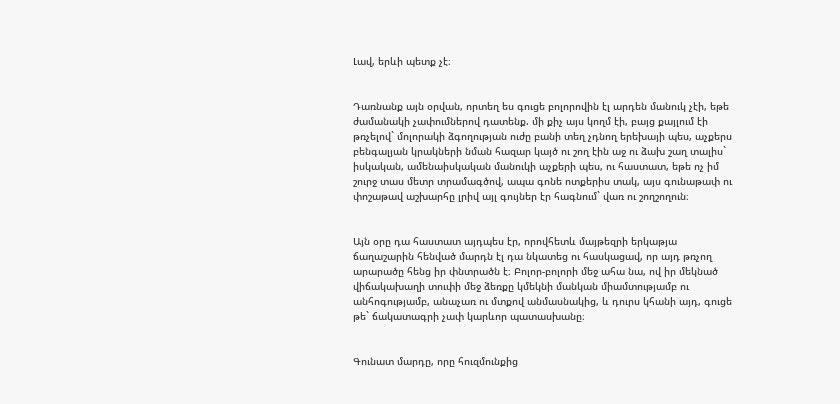Լավ, երևի պետք չէ։


Դառնանք այն օրվան, որտեղ ես գուցե բոլորովին էլ արդեն մանուկ չէի, եթե ժամանակի չափումներով դատենք. մի քիչ այս կողմ էի, բայց քայլում էի թռչելով` մոլորակի ձգողության ուժը բանի տեղ չդնող երեխայի պես, աչքերս բենգալյան կրակների նման հազար կայծ ու շող էին աջ ու ձախ շաղ տալիս` իսկական, ամենաիսկական մանուկի աչքերի պես, ու հաստատ, եթե ոչ իմ շուրջ տաս մետր տրամագծով, ապա գոնե ոտքերիս տակ, այս գունաթափ ու փոշաթավ աշխարհը լրիվ այլ գույներ էր հագնում` վառ ու շողշողուն։


Այն օրը դա հաստատ այդպես էր, որովհետև մայթեզրի երկաթյա ճաղաշարին հենված մարդն էլ դա նկատեց ու հասկացավ, որ այդ թռչող արարածը հենց իր փնտրածն է։ Բոլոր-բոլորի մեջ ահա նա, ով իր մեկնած վիճակախաղի տուփի մեջ ձեռքը կմեկնի մանկան միամտությամբ ու անհոգությամբ, անաչառ ու մտքով անմասնակից, և դուրս կհանի այդ, գուցե թե` ճակատագրի չափ կարևոր պատասխանը։


Գունատ մարդը, որը հուզմունքից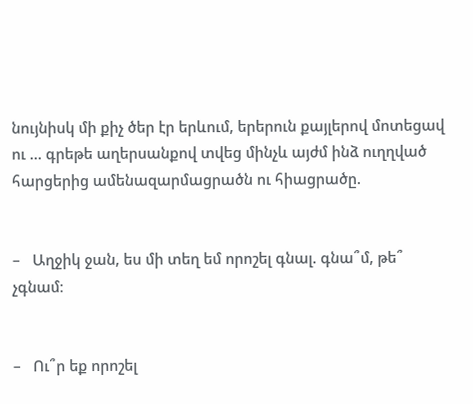նույնիսկ մի քիչ ծեր էր երևում, երերուն քայլերով մոտեցավ ու … գրեթե աղերսանքով տվեց մինչև այժմ ինձ ուղղված հարցերից ամենազարմացրածն ու հիացրածը.


–   Աղջիկ ջան, ես մի տեղ եմ որոշել գնալ. գնա՞մ, թե՞ չգնամ։


–   Ու՞ր եք որոշել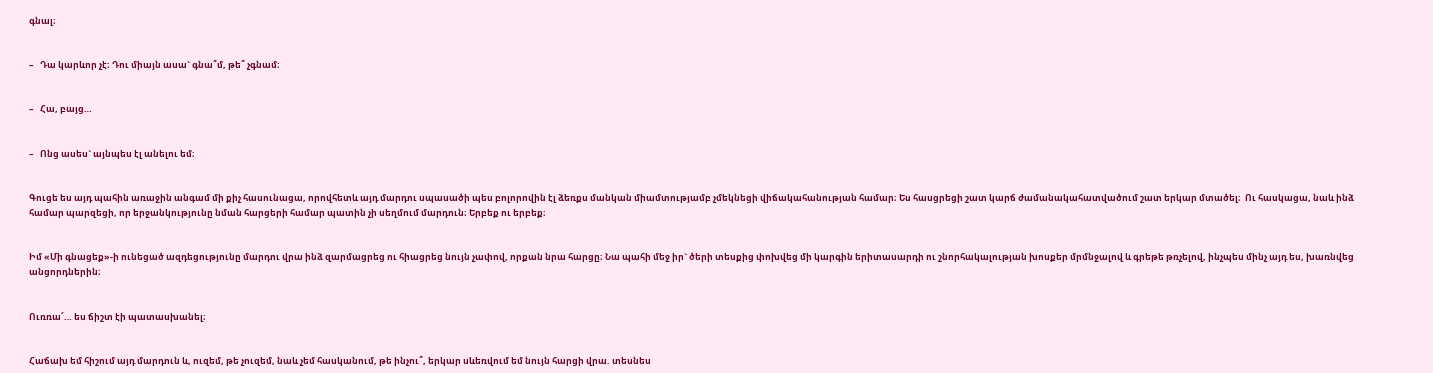գնալ։


–   Դա կարևոր չէ։ Դու միայն ասա` գնա՞մ, թե՞ չգնամ։


–   Հա, բայց…


–   Ոնց ասես` այնպես էլ անելու եմ։


Գուցե ես այդ պահին առաջին անգամ մի քիչ հասունացա, որովհետև այդ մարդու սպասածի պես բոլորովին էլ ձեռքս մանկան միամտությամբ չմեկնեցի վիճակահանության համար։ Ես հասցրեցի շատ կարճ ժամանակահատվածում շատ երկար մտածել։  Ու հասկացա, նաև ինձ համար պարզեցի, որ երջանկությունը նման հարցերի համար պատին չի սեղմում մարդուն։ Երբեք ու երբեք։


Իմ «Մի գնացեք»-ի ունեցած ազդեցությունը մարդու վրա ինձ զարմացրեց ու հիացրեց նույն չափով, որքան նրա հարցը։ Նա պահի մեջ իր` ծերի տեսքից փոխվեց մի կարգին երիտասարդի ու շնորհակալության խոսքեր մրմնջալով և գրեթե թռչելով, ինչպես մինչ այդ ես, խառնվեց անցորդներին։


Ուռռա՜… ես ճիշտ էի պատասխանել։


Հաճախ եմ հիշում այդ մարդուն և, ուզեմ, թե չուզեմ, նաև չեմ հասկանում, թե ինչու՞, երկար սևեռվում եմ նույն հարցի վրա. տեսնես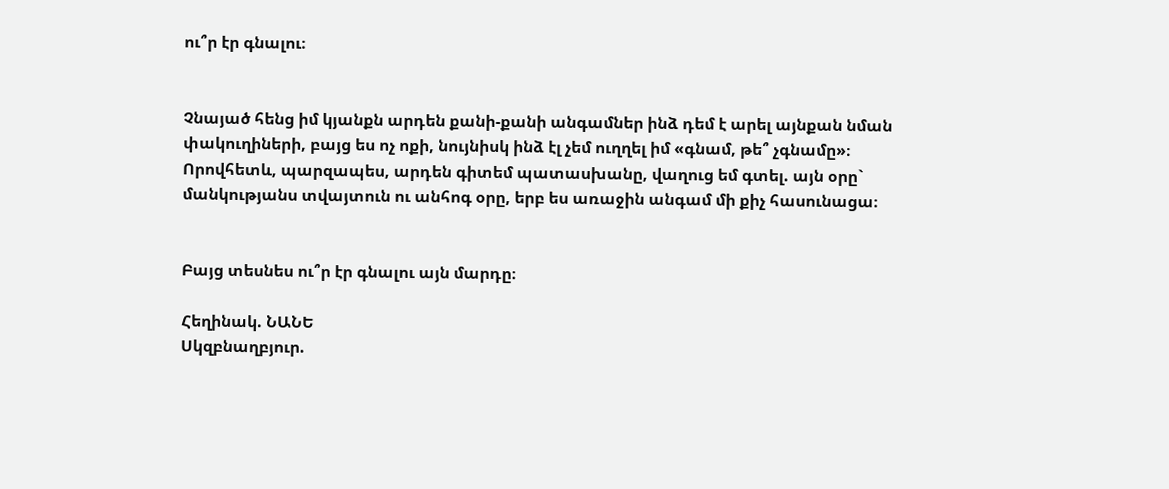ու՞ր էր գնալու։


Չնայած հենց իմ կյանքն արդեն քանի-քանի անգամներ ինձ դեմ է արել այնքան նման փակուղիների, բայց ես ոչ ոքի, նույնիսկ ինձ էլ չեմ ուղղել իմ «գնամ, թե՞ չգնամը»։ Որովհետև, պարզապես, արդեն գիտեմ պատասխանը, վաղուց եմ գտել. այն օրը` մանկությանս տվայտուն ու անհոգ օրը, երբ ես առաջին անգամ մի քիչ հասունացա։


Բայց տեսնես ու՞ր էր գնալու այն մարդը։

Հեղինակ. ՆԱՆԵ
Սկզբնաղբյուր.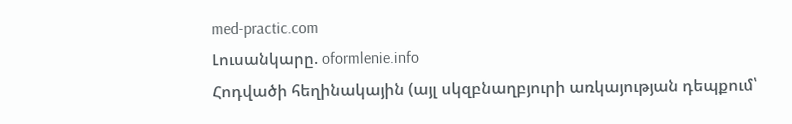med-practic.com
Լուսանկարը. oformlenie.info
Հոդվածի հեղինակային (այլ սկզբնաղբյուրի առկայության դեպքում՝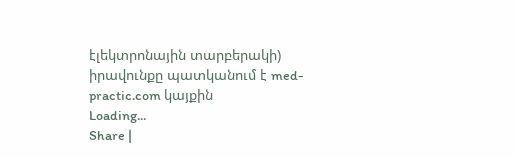էլեկտրոնային տարբերակի) իրավունքը պատկանում է med-practic.com կայքին
Loading...
Share |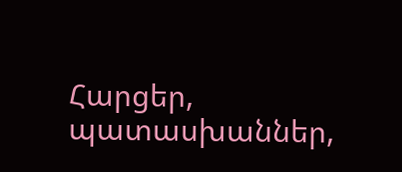Հարցեր, պատասխաններ,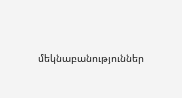մեկնաբանություններ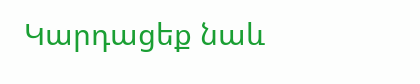Կարդացեք նաև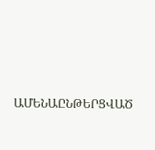ԱՄԵՆԱԸՆԹԵՐՑՎԱԾ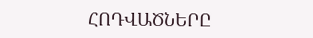ՀՈԴՎԱԾՆԵՐԸ